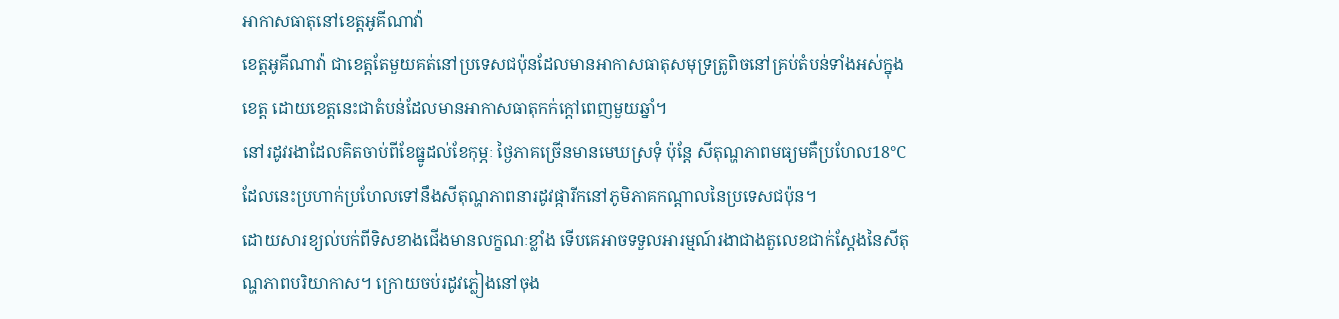អាកាសធាតុនៅខេត្តអូគីណាវ៉ា
ខេត្តអូគីណាវ៉ា ជាខេត្តតែមួយគត់នៅប្រទេសជប៉ុនដែលមានអាកាសធាតុសមុទ្រត្រូពិចនៅគ្រប់តំបន់ទាំងអស់ក្នុងខេត្ត ដោយខេត្តនេះជាតំបន់ដែលមានអាកាសធាតុកក់ក្ដៅពេញមួយឆ្នាំ។
នៅរដូវរងាដែលគិតចាប់ពីខែធ្នូដល់ខែកុម្ភៈ ថ្ងៃភាគច្រើនមានមេឃស្រទុំ ប៉ុន្តែ សីតុណ្ហភាពមធ្យមគឺប្រហែល18℃ ដែលនេះប្រហាក់ប្រហែលទៅនឹងសីតុណ្ហភាពនារដូវផ្ការីកនៅភូមិភាគកណ្ដាលនៃប្រទេសជប៉ុន។
ដោយសារខ្យល់បក់ពីទិសខាងជើងមានលក្ខណៈខ្លាំង ទើបគេអាចទទួលអារម្មណ៍រងាជាងតួលេខជាក់ស្ដែងនៃសីតុណ្ហភាពបរិយាកាស។ ក្រោយចប់រដូវភ្លៀងនៅចុង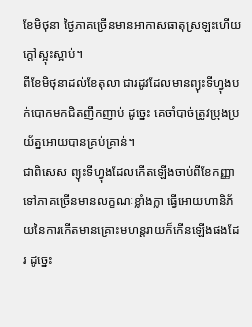ខែមិថុនា ថ្ងៃភាគច្រើនមានអាកាសធាតុស្រឡះហើយក្ដៅស្អុះស្អាប់។
ពីខែមិថុនាដល់ខែតុលា ជារដូវដែលមានព្យុះទីហ្វុងបក់បោកមកជិតញឹកញាប់ ដូច្នេះ គេចាំបាច់ត្រូវប្រុងប្រយ័ត្នអោយបានគ្រប់គ្រាន់។
ជាពិសេស ព្យុះទីហ្វុងដែលកើតឡើងចាប់ពីខែកញ្ញាទៅភាគច្រើនមានលក្ខណៈខ្លាំងក្លា ធ្វើអោយហានិភ័យនៃការកើតមានគ្រោះមហន្តរាយក៏កើនឡើងផងដែរ ដូច្នេះ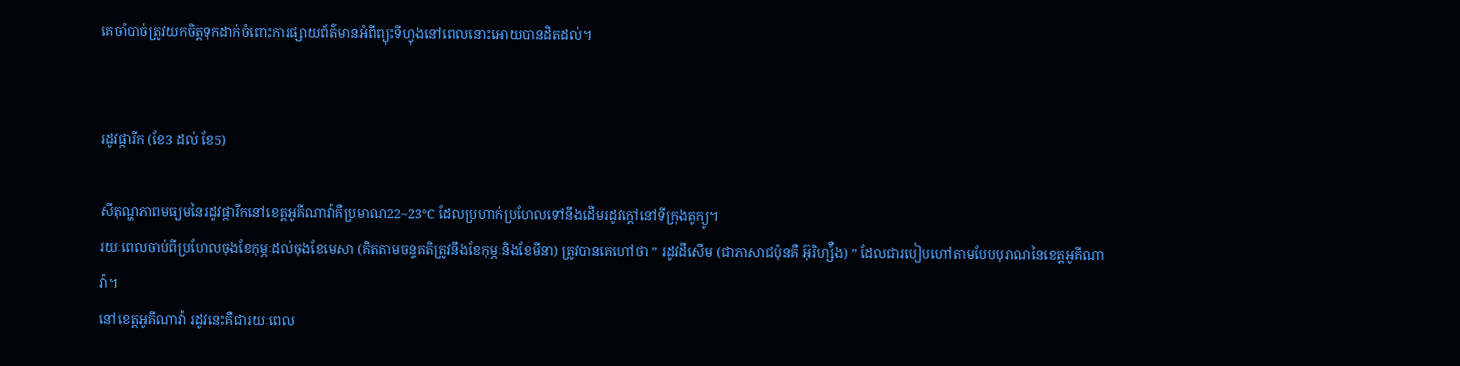គេចាំបាច់ត្រូវយកចិត្តទុកដាក់ចំពោះការផ្សាយព័ត៌មានអំពីព្យុះទីហ្វុងនៅពេលនោះអោយបានដិតដល់។


រដូវផ្ការីក (ខែ3 ដល់ ខែ5)

សីតុណ្ហភាពមធ្យមនៃរដូវផ្ការីកនៅខេត្តអូគីណាវ៉ាគឺប្រមាណ22~23℃ ដែលប្រហាក់ប្រហែលទៅនឹងដើមរដូវក្ដៅនៅទីក្រុងតូក្យូ។
រយៈពេលចាប់ពីប្រហែលចុងខែកុម្ភៈដល់ចុងខែមេសា (គិតតាមចន្ទគតិត្រូវនឹងខែកុម្ភៈនិងខែមីនា) ត្រូវបានគេហៅថា ” រដូវដីសើម (ជាភាសាជប៉ុនគឺ អ៊ុរិហ្ស៉ឺង) ” ដែលជារបៀបហៅតាមបែបបុរាណនៃខេត្តអូគីណាវ៉ា។
នៅខេត្តអូគីណាវ៉ា រដូវនេះគឺជារយៈពេល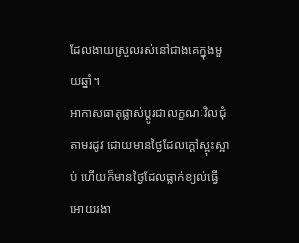ដែលងាយស្រួលរស់នៅជាងគេក្នុងមួយឆ្នាំ។
អាកាសធាតុផ្លាស់ប្ដូរជាលក្ខណៈវិលជុំតាមរដូវ ដោយមានថ្ងៃដែលក្ដៅស្អុះស្អាប់ ហើយក៏មានថ្ងៃដែលធ្លាក់ខ្យល់ធ្វើអោយរងា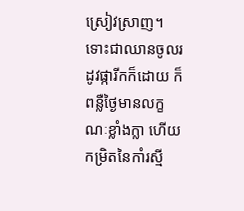ស្រៀវស្រាញ។
ទោះជាឈានចូលរដូវផ្ការីកក៏ដោយ ក៏ពន្លឺថ្ងៃមានលក្ខណៈខ្លាំងក្លា ហើយកម្រិតនៃកាំរស្មី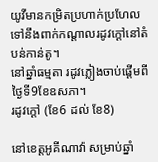យូវីមានកម្រិតប្រហាក់ប្រហែលទៅនឹងពាក់កណ្ដាលរដូវក្ដៅនៅតំបន់កាន់តូ។
នៅឆ្នាំធម្មតា រដូវភ្លៀងចាប់ផ្ដើមពីថ្ងៃទី9ខែឧសភា។
រដូវក្ដៅ (ខែ6 ដល់ ខែ8)

នៅខេត្តអូគីណាវ៉ា សម្រាប់ឆ្នាំ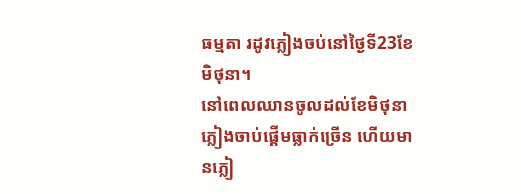ធម្មតា រដូវភ្លៀងចប់នៅថ្ងៃទី23ខែមិថុនា។
នៅពេលឈានចូលដល់ខែមិថុនា ភ្លៀងចាប់ផ្ដើមធ្លាក់ច្រើន ហើយមានភ្លៀ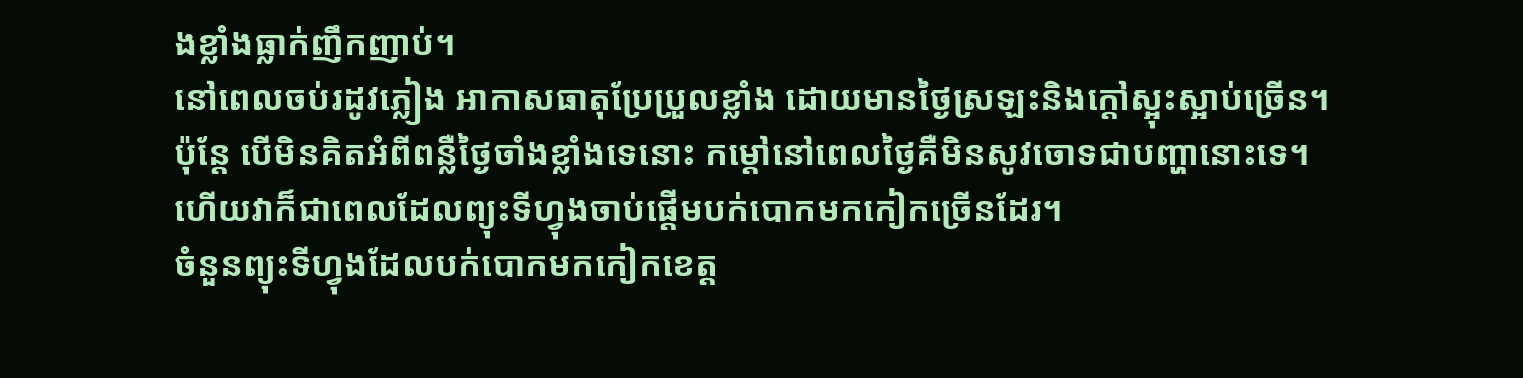ងខ្លាំងធ្លាក់ញឹកញាប់។
នៅពេលចប់រដូវភ្លៀង អាកាសធាតុប្រែប្រួលខ្លាំង ដោយមានថ្ងៃស្រឡះនិងក្ដៅស្អុះស្អាប់ច្រើន។
ប៉ុន្តែ បើមិនគិតអំពីពន្លឺថ្ងៃចាំងខ្លាំងទេនោះ កម្ដៅនៅពេលថ្ងៃគឺមិនសូវចោទជាបញ្ហានោះទេ។
ហើយវាក៏ជាពេលដែលព្យុះទីហ្វុងចាប់ផ្ដើមបក់បោកមកកៀកច្រើនដែរ។
ចំនួនព្យុះទីហ្វុងដែលបក់បោកមកកៀកខេត្ត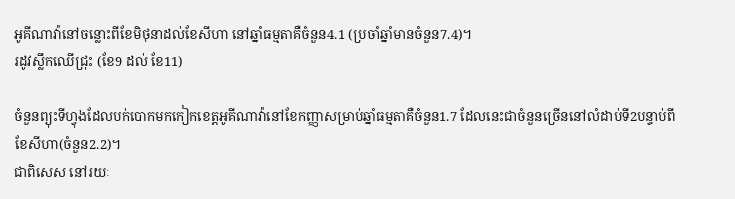អូគីណាវ៉ានៅចន្លោះពីខែមិថុនាដល់ខែសីហា នៅឆ្នាំធម្មតាគឺចំនួន4.1 (ប្រចាំឆ្នាំមានចំនួន7.4)។
រដូវស្លឹកឈើជ្រុះ (ខែ9 ដល់ ខែ11)

ចំនួនព្យុះទីហ្វុងដែលបក់បោកមកកៀកខេត្តអូគីណាវ៉ានៅខែកញ្ញាសម្រាប់ឆ្នាំធម្មតាគឺចំនួន1.7 ដែលនេះជាចំនួនច្រើននៅលំដាប់ទី2បន្ទាប់ពីខែសីហា(ចំនួន2.2)។
ជាពិសេស នៅរយៈ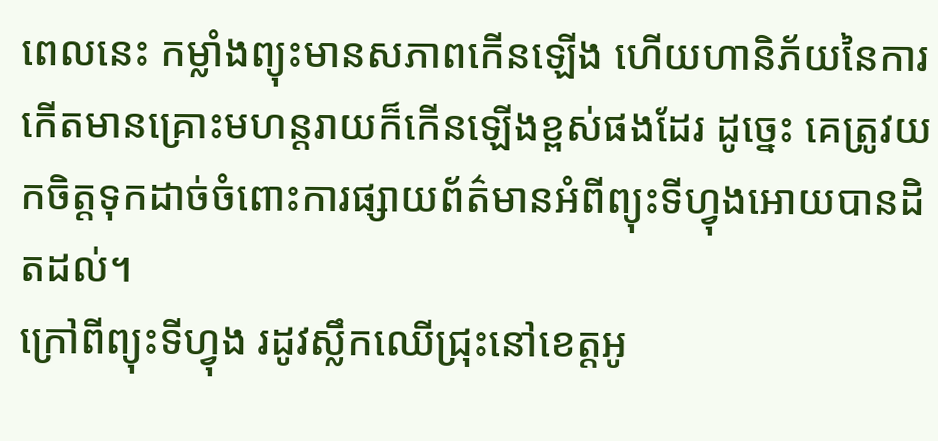ពេលនេះ កម្លាំងព្យុះមានសភាពកើនឡើង ហើយហានិភ័យនៃការកើតមានគ្រោះមហន្តរាយក៏កើនឡើងខ្ពស់ផងដែរ ដូច្នេះ គេត្រូវយកចិត្តទុកដាច់ចំពោះការផ្សាយព័ត៌មានអំពីព្យុះទីហ្វុងអោយបានដិតដល់។
ក្រៅពីព្យុះទីហ្វុង រដូវស្លឹកឈើជ្រុះនៅខេត្តអូ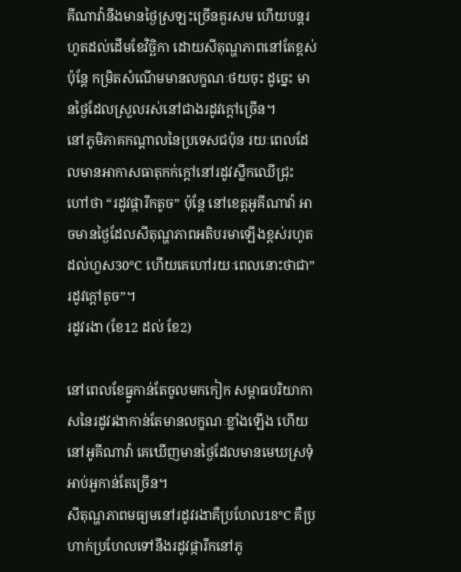គីណាវ៉ានឹងមានថ្ងៃស្រឡះច្រើនគួរសម ហើយបន្តរហូតដល់ដើមខែវិច្ឆិកា ដោយសីតុណ្ហភាពនៅតែខ្ពស់ ប៉ុន្តែ កម្រិតសំណើមមានលក្ខណៈថយចុះ ដូច្នេះ មានថ្ងៃដែលស្រួលរស់នៅជាងរដូវក្ដៅច្រើន។
នៅភូមិភាគកណ្ដាលនៃប្រទេសជប៉ុន រយៈពេលដែលមានអាកាសធាតុកក់ក្ដៅនៅរដូវស្លឹកឈើជ្រុះ ហៅថា “រដូវផ្ការីកតូច” ប៉ុន្តែ នៅខេត្តអូគីណាវ៉ា អាចមានថ្ងៃដែលសីតុណ្ហភាពអតិបរមាឡើងខ្ពស់រហូតដល់ហួស30℃ ហើយគេហៅរយៈពេលនោះថាជា”រដូវក្ដៅតូច”។
រដូវរងា (ខែ12 ដល់ ខែ2)

នៅពេលខែធ្នូកាន់តែចូលមកកៀក សម្ពាធបរិយាកាសនៃរដូវរងាកាន់តែមានលក្ខណៈខ្លាំងឡើង ហើយនៅអូគីណាវ៉ា គេឃើញមានថ្ងៃដែលមានមេឃស្រទុំអាប់អួកាន់តែច្រើន។
សីតុណ្ហភាពមធ្យមនៅរដូវរងាគឺប្រហែល18℃ គឺប្រហាក់ប្រហែលទៅនឹងរដូវផ្ការីកនៅភូ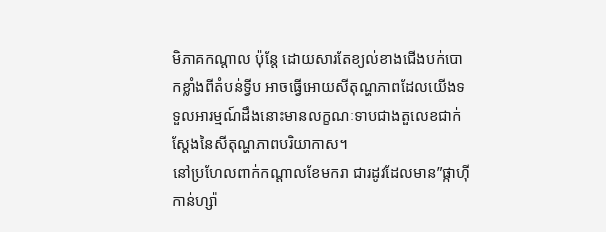មិភាគកណ្ដាល ប៉ុន្តែ ដោយសារតែខ្យល់ខាងជើងបក់បោកខ្លាំងពីតំបន់ទ្វីប អាចធ្វើអោយសីតុណ្ហភាពដែលយើងទទួលអារម្មណ៍ដឹងនោះមានលក្ខណៈទាបជាងតួលេខជាក់ស្ដែងនៃសីតុណ្ហភាពបរិយាកាស។
នៅប្រហែលពាក់កណ្ដាលខែមករា ជារដូវដែលមាន”ផ្កាហ៊ីកាន់ហ្ស៉ា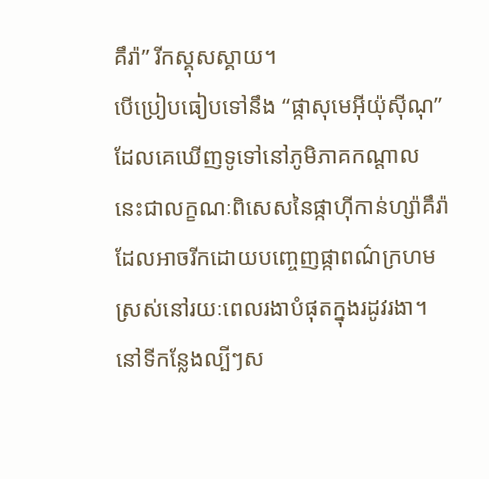គឹរ៉ា” រីកស្គុសស្គាយ។
បើប្រៀបធៀបទៅនឹង “ផ្កាសុមេអ៊ីយ៉ុស៊ីណុ”ដែលគេឃើញទូទៅនៅភូមិភាគកណ្ដាល នេះជាលក្ខណៈពិសេសនៃផ្កាហ៊ីកាន់ហ្ស៉ាគឹរ៉ាដែលអាចរីកដោយបញ្ចេញផ្កាពណ៌ក្រហមស្រស់នៅរយៈពេលរងាបំផុតក្នុងរដូវរងា។
នៅទីកន្លែងល្បីៗស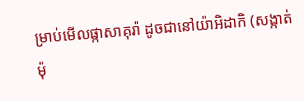ម្រាប់មើលផ្កាសាគុរ៉ា ដូចជានៅយ៉ាអិដាកិ (សង្កាត់ម៉ុ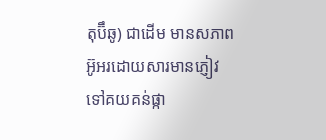តុប៊ឹឆូ) ជាដើម មានសភាពអ៊ូអរដោយសារមានភ្ញៀវទៅគយគន់ផ្កា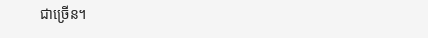ជាច្រើន។